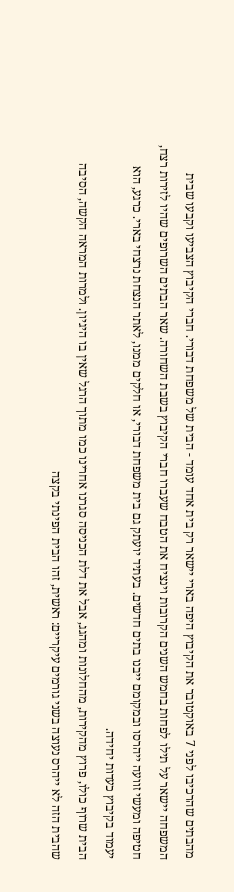מהבתים שהרכיבו לפני 7 באוקטובר את הקיבוץ היפה בארי יישאר רק בית אחד עומד - הבית של משפחת דבורי. חברי הקיבוץ הצביעו וקבעו שבית המשפחה יישאר על תילו לפחות בחמש השנים הקרובות וינציח את הטבח שעברו חברי הקיבוץ בשבת השחורה. שאר הבתים השרופים שהיו לזירות רצח, חטיפה ומעשי זוועה ייהרסו ובמקומם ייבנו בתים חדשים. בעתיד יועתק גם בית משפחת דבורי, או חלקים ממנו, לאתר הנצחת נרצחי בארי. כרגע, הוא יעמוד בקיבוץ כעדות יחידה.
הבית שרוף כולו, פרוץ מהקירות, מהחלונות ומהגג, אבל את דלת הכניסה סגרנו אחרינו כמו מתוך הרגל שאין בו היגיון. ולמרות המראה הקשה, הסיבה שהבית הזה לא ייהרס נעוצה בשני גורמים עיקריים: ראשית, זהו הבית הפינתי בקצה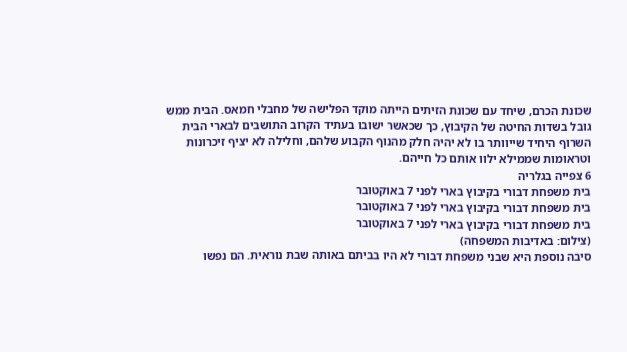שכונת הכרם, שיחד עם שכונת הזיתים הייתה מוקד הפלישה של מחבלי חמאס. הבית ממש גובל בשדות החיטה של הקיבוץ, כך שכאשר ישובו בעתיד הקרוב התושבים לבארי הבית השרוף היחיד שייוותר בו לא יהיה חלק מהנוף הקבוע שלהם, וחלילה לא יציף זיכרונות וטראומות שממילא ילוו אותם כל חייהם.
6 צפייה בגלריה
בית משפחת דבורי בקיבוץ בארי לפני 7 באוקטובר
בית משפחת דבורי בקיבוץ בארי לפני 7 באוקטובר
בית משפחת דבורי בקיבוץ בארי לפני 7 באוקטובר
(צילום: באדיבות המשפחה)
סיבה נוספת היא שבני משפחת דבורי לא היו בביתם באותה שבת נוראית. הם נפשו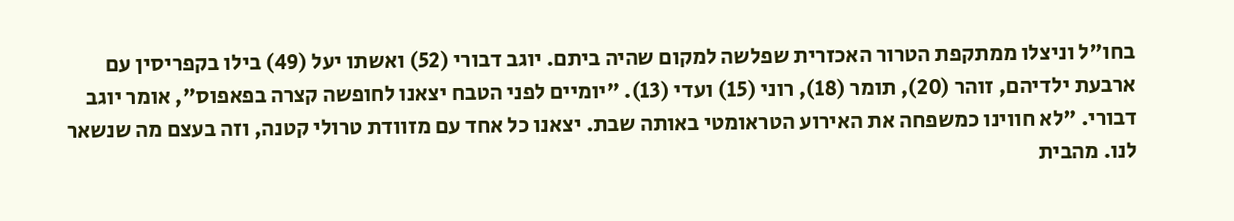בחו"ל וניצלו ממתקפת הטרור האכזרית שפלשה למקום שהיה ביתם. יוגב דבורי (52) ואשתו יעל (49) בילו בקפריסין עם ארבעת ילדיהם, זוהר (20), תומר (18), רוני (15) ועדי (13). "יומיים לפני הטבח יצאנו לחופשה קצרה בפאפוס", אומר יוגב דבורי. "לא חווינו כמשפחה את האירוע הטראומטי באותה שבת. יצאנו כל אחד עם מזוודת טרולי קטנה, וזה בעצם מה שנשאר לנו. מהבית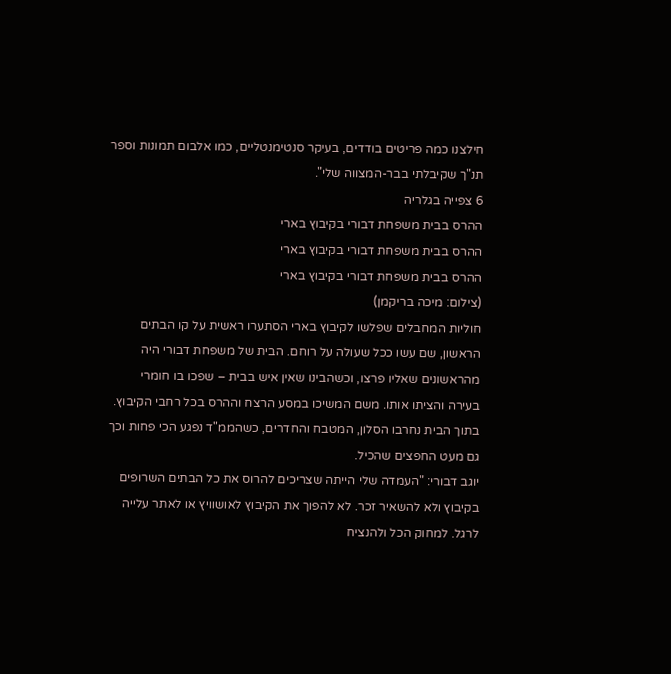חילצנו כמה פריטים בודדים, בעיקר סנטימנטליים, כמו אלבום תמונות וספר תנ"ך שקיבלתי בבר-המצווה שלי".
6 צפייה בגלריה
ההרס בבית משפחת דבורי בקיבוץ בארי
ההרס בבית משפחת דבורי בקיבוץ בארי
ההרס בבית משפחת דבורי בקיבוץ בארי
(צילום: מיכה בריקמן)
חוליות המחבלים שפלשו לקיבוץ בארי הסתערו ראשית על קו הבתים הראשון, שם עשו ככל שעולה על רוחם. הבית של משפחת דבורי היה מהראשונים שאליו פרצו, וכשהבינו שאין איש בבית – שפכו בו חומרי בעירה והציתו אותו. משם המשיכו במסע הרצח וההרס בכל רחבי הקיבוץ. בתוך הבית נחרבו הסלון, המטבח והחדרים, כשהממ"ד נפגע הכי פחות וכך גם מעט החפצים שהכיל.
יוגב דבורי: "העמדה שלי הייתה שצריכים להרוס את כל הבתים השרופים בקיבוץ ולא להשאיר זכר. לא להפוך את הקיבוץ לאושוויץ או לאתר עלייה לרגל. למחוק הכל ולהנציח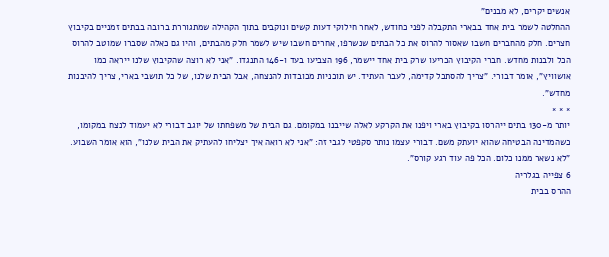אנשים יקרים, לא מבנים"
ההחלטה לשמר בית אחד בבארי התקבלה לפני כחודש, לאחר חילוקי דעות קשים ונוקבים בתוך הקהילה שמתגוררת ברובה בבתים זמניים בקיבוץ חצרים. חלק מהחברים חשבו שאסור להרוס את כל הבתים שנשרפו, אחרים חשבו שיש לשמר חלק מהבתים, והיו גם כאלה שסברו שמוטב להרוס הכל ולבנות מחדש. חברי הקיבוץ הכריעו שרק בית אחד יישמר, 196 הצביעו בעד ו-146 התנגדו. "אני לא רוצה שהקיבוץ שלנו ייראה כמו אושוויץ", אומר דבורי. "צריך להסתכל קדימה, לעבר העתיד. יש תוכניות מכובדות להנצחה, אבל הבית שלנו, של כל תושבי בארי, צריך להיבנות מחדש".
× × ×
יותר מ-130 בתים ייהרסו בקיבוץ בארי ויפנו את הקרקע לאלה שייבנו במקומם. גם הבית של משפחתו של יוגב דבורי לא יעמוד לנצח במקומו, כשהמדינה הבטיחה שהוא יועתק משם. דבורי עצמו נותר סקפטי לגבי זה: "אני לא רואה איך יצליחו להעתיק את הבית שלנו", הוא אומר השבוע. "לא נשאר ממנו כלום. הכל פה עוד רגע קורס".
6 צפייה בגלריה
ההרס בבית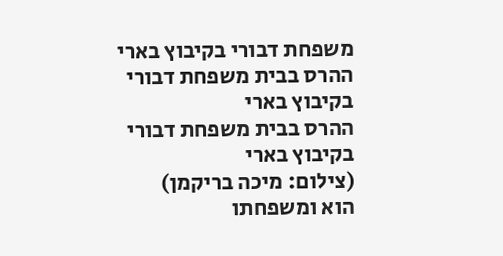משפחת דבורי בקיבוץ בארי
ההרס בבית משפחת דבורי בקיבוץ בארי
ההרס בבית משפחת דבורי בקיבוץ בארי
(צילום: מיכה בריקמן)
הוא ומשפחתו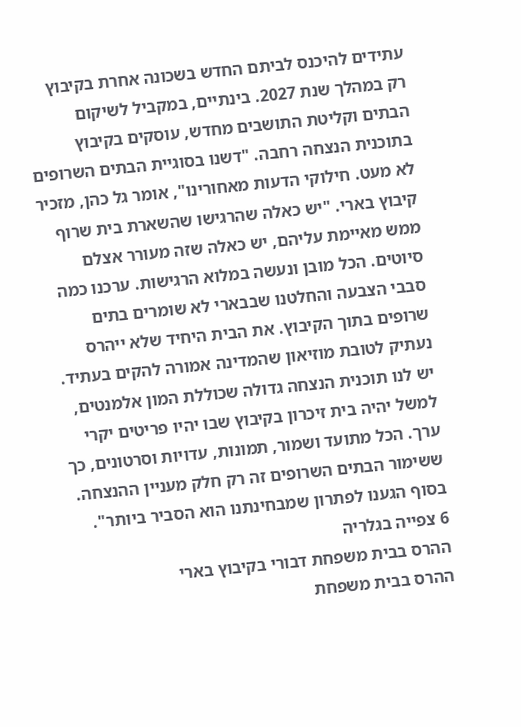עתידים להיכנס לביתם החדש בשכונה אחרת בקיבוץ רק במהלך שנת 2027. בינתיים, במקביל לשיקום הבתים וקליטת התושבים מחדש, עוסקים בקיבוץ בתוכנית הנצחה רחבה. "דשנו בסוגיית הבתים השרופים לא מעט. חילוקי הדעות מאחורינו", אומר גל כהן, מזכיר קיבוץ בארי. "יש כאלה שהרגישו שהשארת בית שרוף ממש מאיימת עליהם, יש כאלה שזה מעורר אצלם סיוטים. הכל מובן ונעשה במלוא הרגישות. ערכנו כמה סבבי הצבעה והחלטנו שבבארי לא שומרים בתים שרופים בתוך הקיבוץ. את הבית היחיד שלא ייהרס נעתיק לטובת מוזיאון שהמדינה אמורה להקים בעתיד. יש לנו תוכנית הנצחה גדולה שכוללת המון אלמנטים, למשל יהיה בית זיכרון בקיבוץ שבו יהיו פריטים יקרי ערך. הכל מתועד ושמור, תמונות, עדויות וסרטונים, כך ששימור הבתים השרופים זה רק חלק מעניין ההנצחה. בסוף הגענו לפתרון שמבחינתנו הוא הסביר ביותר".
6 צפייה בגלריה
ההרס בבית משפחת דבורי בקיבוץ בארי
ההרס בבית משפחת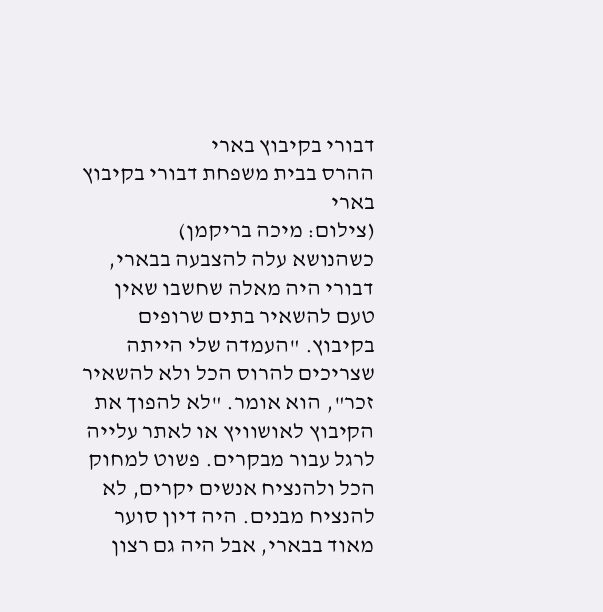דבורי בקיבוץ בארי
ההרס בבית משפחת דבורי בקיבוץ בארי
(צילום: מיכה בריקמן)
כשהנושא עלה להצבעה בבארי, דבורי היה מאלה שחשבו שאין טעם להשאיר בתים שרופים בקיבוץ. "העמדה שלי הייתה שצריכים להרוס הכל ולא להשאיר זכר", הוא אומר. "לא להפוך את הקיבוץ לאושוויץ או לאתר עלייה לרגל עבור מבקרים. פשוט למחוק הכל ולהנציח אנשים יקרים, לא להנציח מבנים. היה דיון סוער מאוד בבארי, אבל היה גם רצון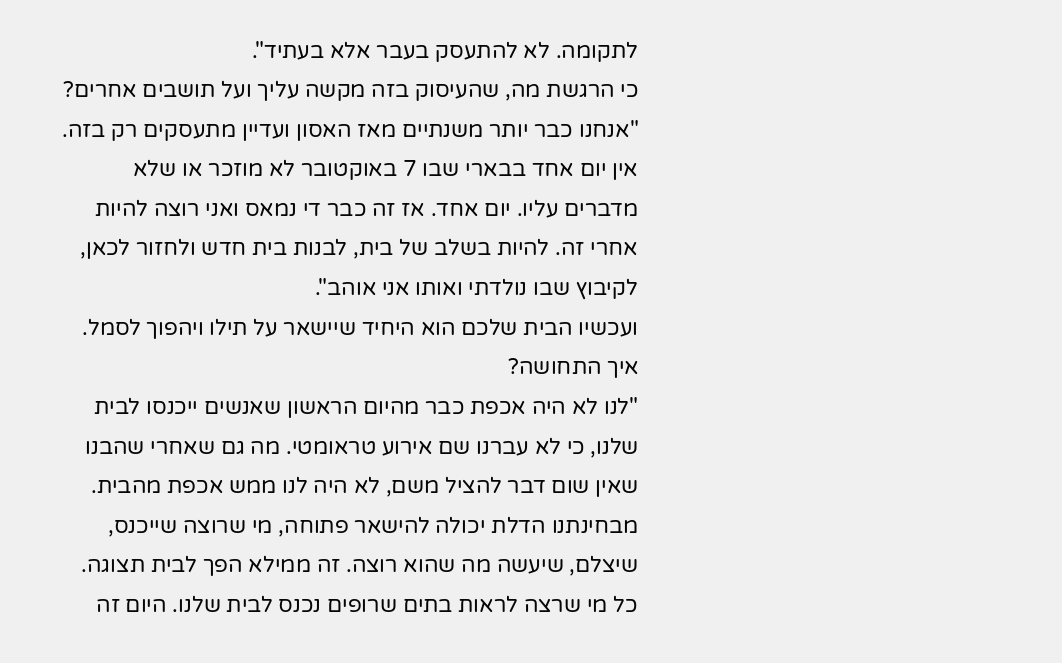לתקומה. לא להתעסק בעבר אלא בעתיד".
כי הרגשת מה, שהעיסוק בזה מקשה עליך ועל תושבים אחרים?
"אנחנו כבר יותר משנתיים מאז האסון ועדיין מתעסקים רק בזה. אין יום אחד בבארי שבו 7 באוקטובר לא מוזכר או שלא מדברים עליו. יום אחד. אז זה כבר די נמאס ואני רוצה להיות אחרי זה. להיות בשלב של בית, לבנות בית חדש ולחזור לכאן, לקיבוץ שבו נולדתי ואותו אני אוהב".
ועכשיו הבית שלכם הוא היחיד שיישאר על תילו ויהפוך לסמל. איך התחושה?
"לנו לא היה אכפת כבר מהיום הראשון שאנשים ייכנסו לבית שלנו, כי לא עברנו שם אירוע טראומטי. מה גם שאחרי שהבנו שאין שום דבר להציל משם, לא היה לנו ממש אכפת מהבית. מבחינתנו הדלת יכולה להישאר פתוחה, מי שרוצה שייכנס, שיצלם, שיעשה מה שהוא רוצה. זה ממילא הפך לבית תצוגה. כל מי שרצה לראות בתים שרופים נכנס לבית שלנו. היום זה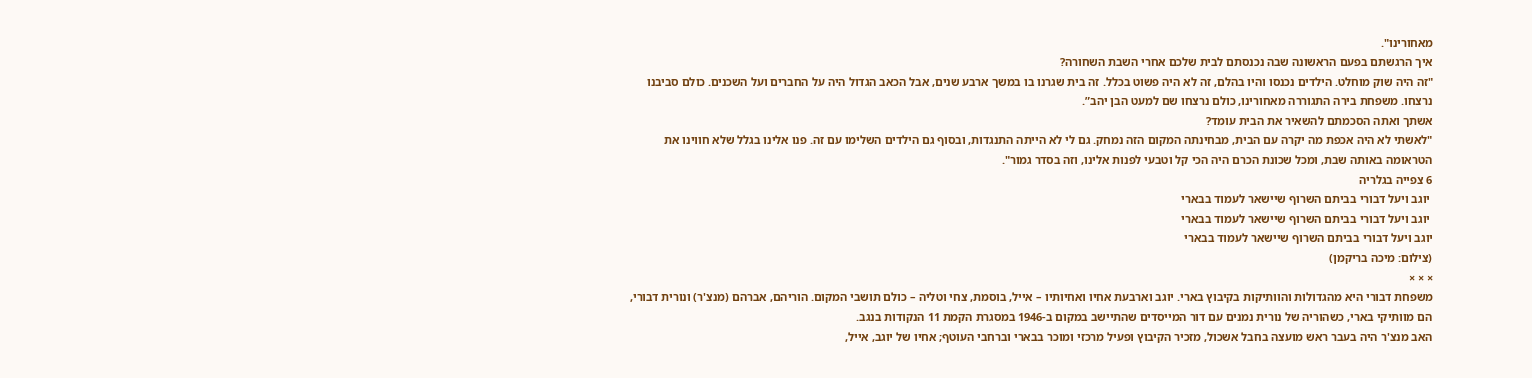מאחורינו".
איך הרגשתם בפעם הראשונה שבה נכנסתם לבית שלכם אחרי השבת השחורה?
"זה היה שוק מוחלט. הילדים נכנסו והיו בהלם, זה לא היה פשוט בכלל. זה בית שגרנו בו במשך ארבע שנים, אבל הכאב הגדול היה על החברים ועל השכנים. כולם סביבנו נרצחו. משפחת בירה התגוררה מאחורינו, כולם נרצחו שם למעט הבן יהב”.
אשתך ואתה הסכמתם להשאיר את הבית עומד?
"לאשתי לא היה אכפת מה יקרה עם הבית, מבחינתה המקום הזה נמחק. גם לי לא הייתה התנגדות, ובסוף גם הילדים השלימו עם זה. פנו אלינו בגלל שלא חווינו את הטראומה באותה שבת, ומכל שכונת הכרם היה הכי קל וטבעי לפנות אלינו, וזה בסדר גמור".
6 צפייה בגלריה
 יוגב ויעל דבורי בביתם השרוף שיישאר לעמוד בבארי
 יוגב ויעל דבורי בביתם השרוף שיישאר לעמוד בבארי
יוגב ויעל דבורי בביתם השרוף שיישאר לעמוד בבארי
(צילום: מיכה בריקמן)
× × ×
משפחת דבורי היא מהגדולות והוותיקות בקיבוץ בארי. יוגב וארבעת אחיו ואחיותיו – אייל, בוסמת, צחי וטליה – כולם תושבי המקום. הוריהם, אברהם (מנצ'ר) ונורית דבורי, הם מוותיקי בארי, כשהוריה של נורית נמנים עם דור המייסדים שהתיישב במקום ב-1946 במסגרת הקמת 11 הנקודות בנגב.
האב מנצ'ר היה בעבר ראש מועצה בחבל אשכול, מזכיר הקיבוץ ופעיל מרכזי ומוכר בבארי וברחבי העוטף; אחיו של יוגב, אייל,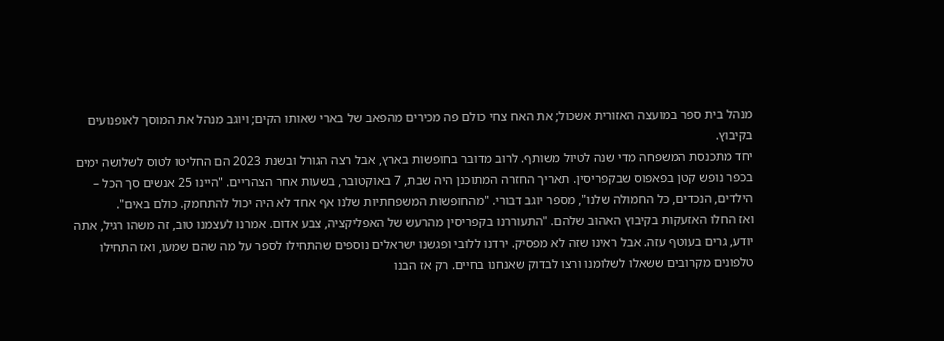מנהל בית ספר במועצה האזורית אשכול; את האח צחי כולם פה מכירים מהפאב של בארי שאותו הקים; ויוגב מנהל את המוסך לאופנועים בקיבוץ.
יחד מתכנסת המשפחה מדי שנה לטיול משותף. לרוב מדובר בחופשות בארץ, אבל רצה הגורל ובשנת 2023 הם החליטו לטוס לשלושה ימים בכפר נופש קטן בפאפוס שבקפריסין. תאריך החזרה המתוכנן היה שבת, 7 באוקטובר, בשעות אחר הצהריים. "היינו 25 אנשים סך הכל – הילדים, הנכדים, כל החמולה שלנו", מספר יוגב דבורי. "מהחופשות המשפחתיות שלנו אף אחד לא היה יכול להתחמק. כולם באים".
ואז החלו האזעקות בקיבוץ האהוב שלהם. "התעוררנו בקפריסין מהרעש של האפליקציה, צבע אדום. אמרנו לעצמנו טוב, זה משהו רגיל, אתה יודע, גרים בעוטף עזה. אבל ראינו שזה לא מפסיק. ירדנו ללובי ופגשנו ישראלים נוספים שהתחילו לספר על מה שהם שמעו, ואז התחילו טלפונים מקרובים ששאלו לשלומנו ורצו לבדוק שאנחנו בחיים. רק אז הבנו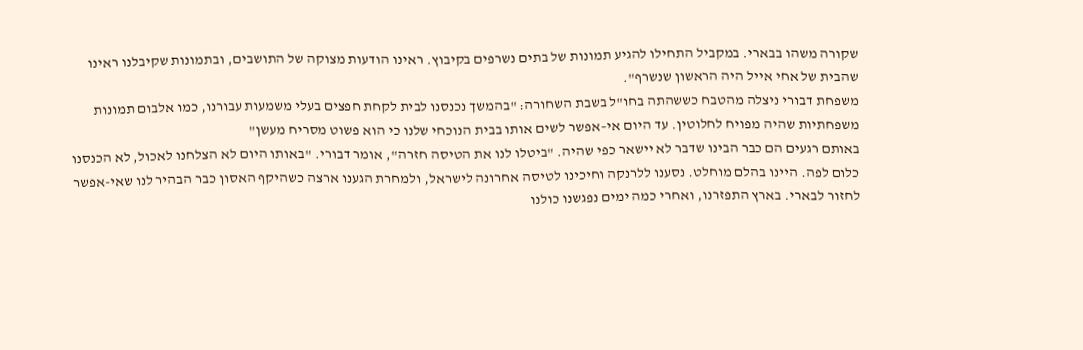שקורה משהו בבארי. במקביל התחילו להגיע תמונות של בתים נשרפים בקיבוץ. ראינו הודעות מצוקה של התושבים, ובתמונות שקיבלנו ראינו שהבית של אחי אייל היה הראשון שנשרף".
משפחת דבורי ניצלה מהטבח כששהתה בחו"ל בשבת השחורה: "בהמשך נכנסנו לבית לקחת חפצים בעלי משמעות עבורנו, כמו אלבום תמונות משפחתיות שהיה מפויח לחלוטין. עד היום אי–אפשר לשים אותו בבית הנוכחי שלנו כי הוא פשוט מסריח מעשן"
באותם רגעים הם כבר הבינו שדבר לא יישאר כפי שהיה. "ביטלו לנו את הטיסה חזרה", אומר דבורי. "באותו היום לא הצלחנו לאכול, לא הכנסנו כלום לפה. היינו בהלם מוחלט. נסענו ללרנקה וחיכינו לטיסה אחרונה לישראל, ולמחרת הגענו ארצה כשהיקף האסון כבר הבהיר לנו שאי-אפשר לחזור לבארי. בארץ התפזרנו, ואחרי כמה ימים נפגשנו כולנו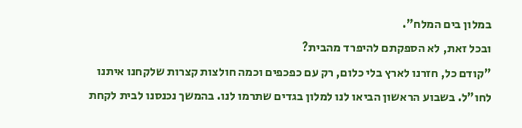במלון בים המלח".
ובכל זאת, לא הספקתם להיפרד מהבית?
"קודם כל, חזרנו לארץ בלי כלום, רק עם כפכפים וכמה חולצות קצרות שלקחנו איתנו לחו"ל. בשבוע הראשון הביאו לנו למלון בגדים שתרמו לנו. בהמשך נכנסנו לבית לקחת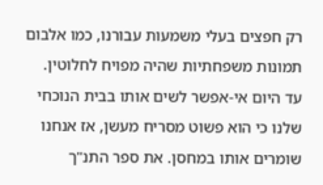רק חפצים בעלי משמעות עבורנו, כמו אלבום תמונות משפחתיות שהיה מפויח לחלוטין. עד היום אי-אפשר לשים אותו בבית הנוכחי שלנו כי הוא פשוט מסריח מעשן, אז אנחנו שומרים אותו במחסן. את ספר התנ"ך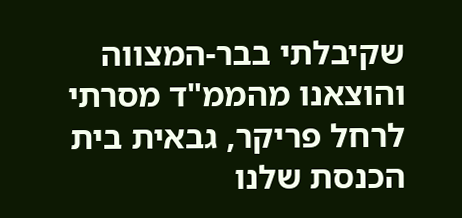שקיבלתי בבר-המצווה והוצאנו מהממ"ד מסרתי לרחל פריקר, גבאית בית הכנסת שלנו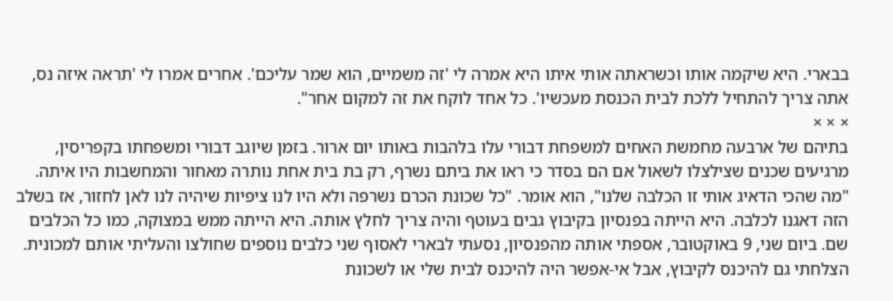בבארי. היא שיקמה אותו וכשראתה אותי איתו היא אמרה לי 'זה משמיים, הוא שמר עליכם'. אחרים אמרו לי 'תראה איזה נס, אתה צריך להתחיל ללכת לבית הכנסת מעכשיו'. כל אחד לוקח את זה למקום אחר".
× × ×
בתיהם של ארבעה מחמשת האחים למשפחת דבורי עלו בלהבות באותו יום ארור. בזמן שיוגב דבורי ומשפחתו בקפריסין, מרגיעים שכנים שצילצלו לשאול אם הם בסדר כי ראו את ביתם נשרף, רק בת בית אחת נותרה מאחור והמחשבות היו איתה. "מה שהכי הדאיג אותי זו הכלבה שלנו", הוא אומר. "כל שכונת הכרם נשרפה ולא היו לנו ציפיות שיהיה לנו לאן לחזור, אז בשלב הזה דאגנו לכלבה. היא הייתה בפנסיון בקיבוץ גבים בעוטף והיה צריך לחלץ אותה. היא הייתה ממש במצוקה, כמו כל הכלבים שם. ביום שני, 9 באוקטובר, אספתי אותה מהפנסיון, נסעתי לבארי לאסוף שני כלבים נוספים שחולצו והעליתי אותם למכונית. הצלחתי גם להיכנס לקיבוץ, אבל אי-אפשר היה להיכנס לבית שלי או לשכונת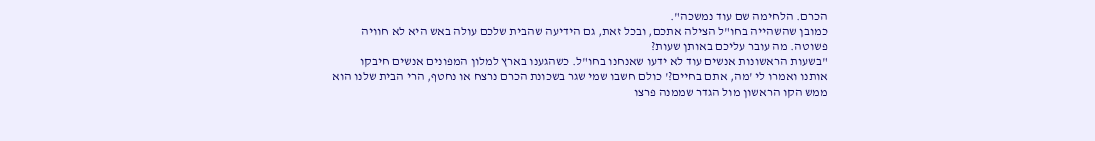הכרם. הלחימה שם עוד נמשכה".
כמובן שהשהייה בחו"ל הצילה אתכם, ובכל זאת, גם הידיעה שהבית שלכם עולה באש היא לא חוויה פשוטה. מה עובר עליכם באותן שעות?
"בשעות הראשונות אנשים עוד לא ידעו שאנחנו בחו"ל. כשהגענו בארץ למלון המפונים אנשים חיבקו אותנו ואמרו לי 'מה, אתם בחיים?' כולם חשבו שמי שגר בשכונת הכרם נרצח או נחטף, הרי הבית שלנו הוא ממש הקו הראשון מול הגדר שממנה פרצו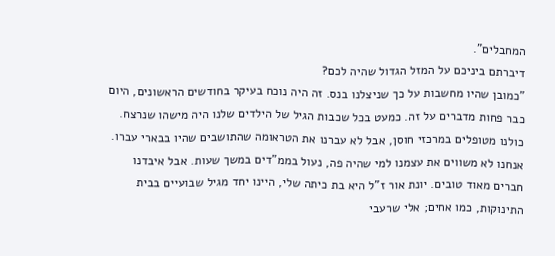המחבלים".
דיברתם ביניכם על המזל הגדול שהיה לכם?
"כמובן שהיו מחשבות על כך שניצלנו בנס. זה היה נוכח בעיקר בחודשים הראשונים, היום כבר פחות מדברים על זה. כמעט בכל שכבות הגיל של הילדים שלנו היה מישהו שנרצח. כולנו מטופלים במרכזי חוסן, אבל לא עברנו את הטראומה שהתושבים שהיו בבארי עברו. אנחנו לא משווים את עצמנו למי שהיה פה, נעול בממ"דים במשך שעות. אבל איבדנו חברים מאוד טובים. יונת אור ז"ל היא בת כיתה שלי, היינו יחד מגיל שבועיים בבית התינוקות, כמו אחים; אלי שרעבי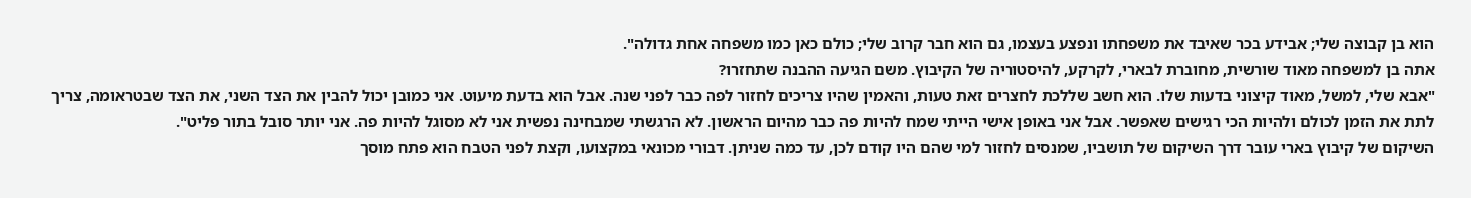הוא בן קבוצה שלי; אבידע בכר שאיבד את משפחתו ונפצע בעצמו, גם הוא חבר קרוב שלי; כולם כאן כמו משפחה אחת גדולה".
אתה בן למשפחה מאוד שורשית, מחוברת לבארי, לקרקע, להיסטוריה של הקיבוץ. משם הגיעה ההבנה שתחזרו?
"אבא שלי, למשל, מאוד קיצוני בדעות שלו. הוא חשב שללכת לחצרים זאת טעות, והאמין שהיו צריכים לחזור לפה כבר לפני שנה. אבל הוא בדעת מיעוט. אני כמובן יכול להבין את הצד השני, את הצד שבטראומה, צריך לתת את הזמן לכולם ולהיות הכי רגישים שאפשר. אבל אני באופן אישי הייתי שמח להיות פה כבר מהיום הראשון. לא הרגשתי שמבחינה נפשית אני לא מסוגל להיות פה. אני יותר סובל בתור פליט".
השיקום של קיבוץ בארי עובר דרך השיקום של תושביו, שמנסים לחזור למי שהם היו קודם לכן, עד כמה שניתן. דבורי מכונאי במקצועו, וקצת לפני הטבח הוא פתח מוסך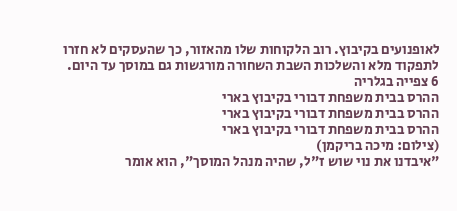לאופנועים בקיבוץ. רוב הלקוחות שלו מהאזור, כך שהעסקים לא חזרו לתפקוד מלא והשלכות השבת השחורה מורגשות גם במוסך עד היום.
6 צפייה בגלריה
ההרס בבית משפחת דבורי בקיבוץ בארי
ההרס בבית משפחת דבורי בקיבוץ בארי
ההרס בבית משפחת דבורי בקיבוץ בארי
(צילום: מיכה בריקמן)
"איבדנו את נוי שוש ז"ל, שהיה מנהל המוסך", הוא אומר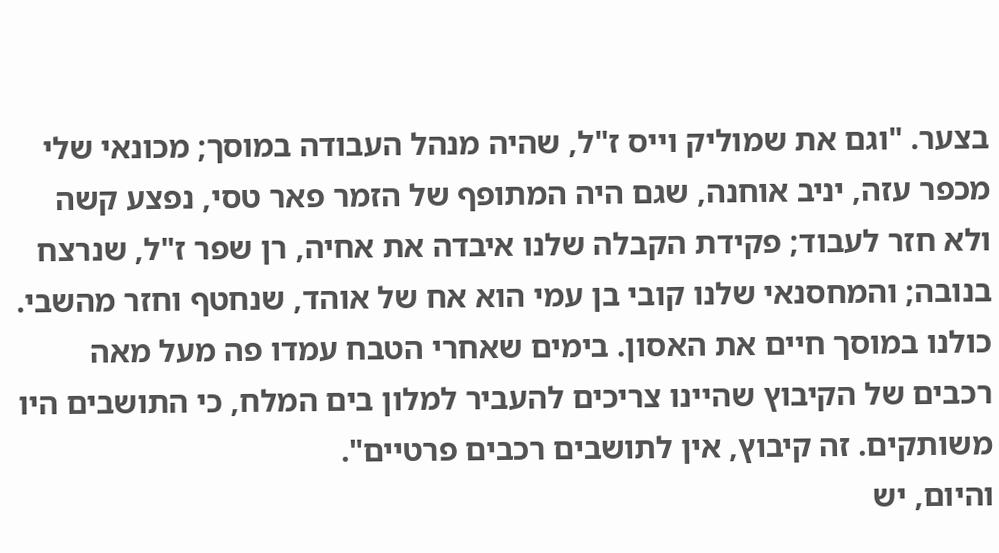בצער. "וגם את שמוליק וייס ז"ל, שהיה מנהל העבודה במוסך; מכונאי שלי מכפר עזה, יניב אוחנה, שגם היה המתופף של הזמר פאר טסי, נפצע קשה ולא חזר לעבוד; פקידת הקבלה שלנו איבדה את אחיה, רן שפר ז"ל, שנרצח בנובה; והמחסנאי שלנו קובי בן עמי הוא אח של אוהד, שנחטף וחזר מהשבי. כולנו במוסך חיים את האסון. בימים שאחרי הטבח עמדו פה מעל מאה רכבים של הקיבוץ שהיינו צריכים להעביר למלון בים המלח, כי התושבים היו משותקים. זה קיבוץ, אין לתושבים רכבים פרטיים".
והיום, יש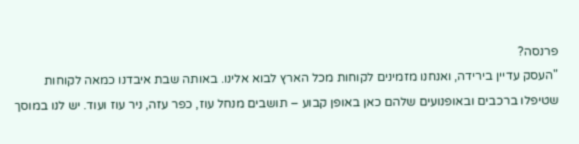פרנסה?
"העסק עדיין בירידה, ואנחנו מזמינים לקוחות מכל הארץ לבוא אלינו. באותה שבת איבדנו כמאה לקוחות שטיפלו ברכבים ובאופנועים שלהם כאן באופן קבוע – תושבים מנחל עוז, כפר עזה, ניר עוז ועוד. יש לנו במוסך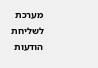מערכת לשליחת הודעות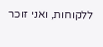ללקוחות, ואני זוכר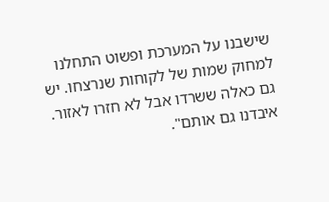שישבנו על המערכת ופשוט התחלנו למחוק שמות של לקוחות שנרצחו. יש גם כאלה ששרדו אבל לא חזרו לאזור. איבדנו גם אותם".